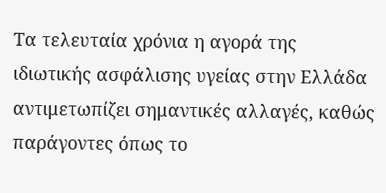Τα τελευταία χρόνια η αγορά της ιδιωτικής ασφάλισης υγείας στην Ελλάδα αντιμετωπίζει σημαντικές αλλαγές, καθώς παράγοντες όπως το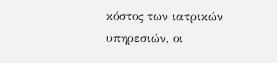κόστος των ιατρικών υπηρεσιών, οι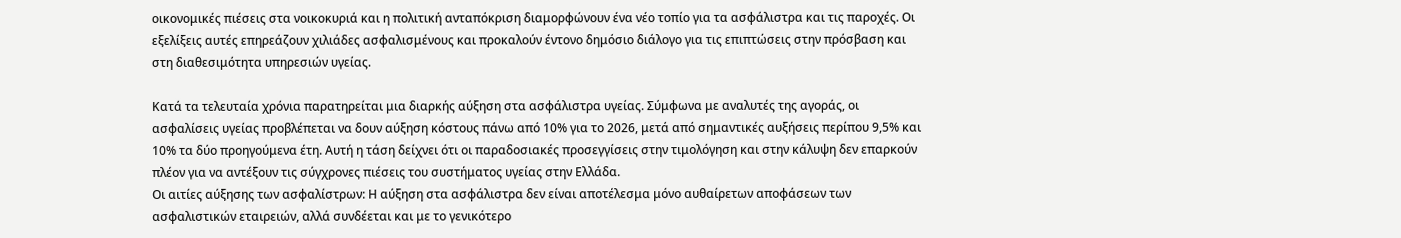οικονομικές πιέσεις στα νοικοκυριά και η πολιτική ανταπόκριση διαμορφώνουν ένα νέο τοπίο για τα ασφάλιστρα και τις παροχές. Οι εξελίξεις αυτές επηρεάζουν χιλιάδες ασφαλισμένους και προκαλούν έντονο δημόσιο διάλογο για τις επιπτώσεις στην πρόσβαση και στη διαθεσιμότητα υπηρεσιών υγείας.

Κατά τα τελευταία χρόνια παρατηρείται μια διαρκής αύξηση στα ασφάλιστρα υγείας. Σύμφωνα με αναλυτές της αγοράς, οι ασφαλίσεις υγείας προβλέπεται να δουν αύξηση κόστους πάνω από 10% για το 2026, μετά από σημαντικές αυξήσεις περίπου 9,5% και 10% τα δύο προηγούμενα έτη. Αυτή η τάση δείχνει ότι οι παραδοσιακές προσεγγίσεις στην τιμολόγηση και στην κάλυψη δεν επαρκούν πλέον για να αντέξουν τις σύγχρονες πιέσεις του συστήματος υγείας στην Ελλάδα.
Οι αιτίες αύξησης των ασφαλίστρων: Η αύξηση στα ασφάλιστρα δεν είναι αποτέλεσμα μόνο αυθαίρετων αποφάσεων των ασφαλιστικών εταιρειών, αλλά συνδέεται και με το γενικότερο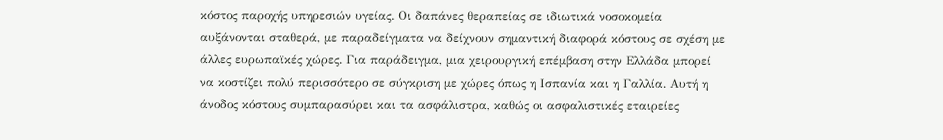κόστος παροχής υπηρεσιών υγείας. Οι δαπάνες θεραπείας σε ιδιωτικά νοσοκομεία αυξάνονται σταθερά, με παραδείγματα να δείχνουν σημαντική διαφορά κόστους σε σχέση με άλλες ευρωπαϊκές χώρες. Για παράδειγμα, μια χειρουργική επέμβαση στην Ελλάδα μπορεί να κοστίζει πολύ περισσότερο σε σύγκριση με χώρες όπως η Ισπανία και η Γαλλία. Αυτή η άνοδος κόστους συμπαρασύρει και τα ασφάλιστρα, καθώς οι ασφαλιστικές εταιρείες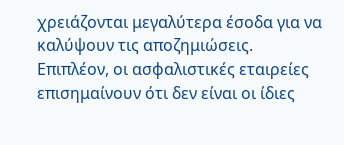χρειάζονται μεγαλύτερα έσοδα για να καλύψουν τις αποζημιώσεις.
Επιπλέον, οι ασφαλιστικές εταιρείες επισημαίνουν ότι δεν είναι οι ίδιες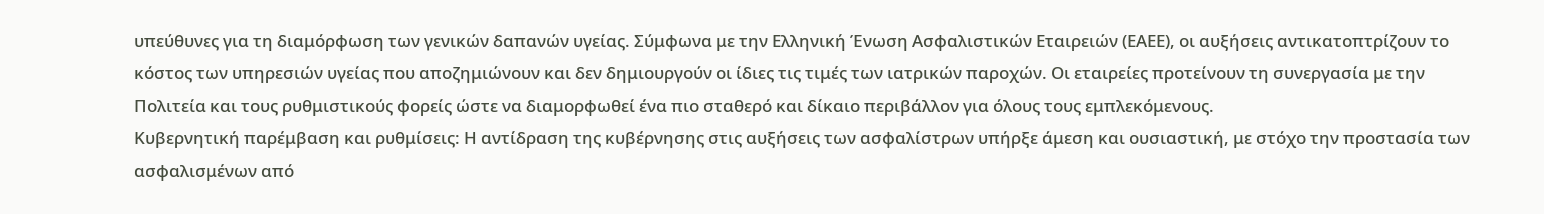υπεύθυνες για τη διαμόρφωση των γενικών δαπανών υγείας. Σύμφωνα με την Ελληνική Ένωση Ασφαλιστικών Εταιρειών (ΕΑΕΕ), οι αυξήσεις αντικατοπτρίζουν το κόστος των υπηρεσιών υγείας που αποζημιώνουν και δεν δημιουργούν οι ίδιες τις τιμές των ιατρικών παροχών. Οι εταιρείες προτείνουν τη συνεργασία με την Πολιτεία και τους ρυθμιστικούς φορείς ώστε να διαμορφωθεί ένα πιο σταθερό και δίκαιο περιβάλλον για όλους τους εμπλεκόμενους.
Κυβερνητική παρέμβαση και ρυθμίσεις: Η αντίδραση της κυβέρνησης στις αυξήσεις των ασφαλίστρων υπήρξε άμεση και ουσιαστική, με στόχο την προστασία των ασφαλισμένων από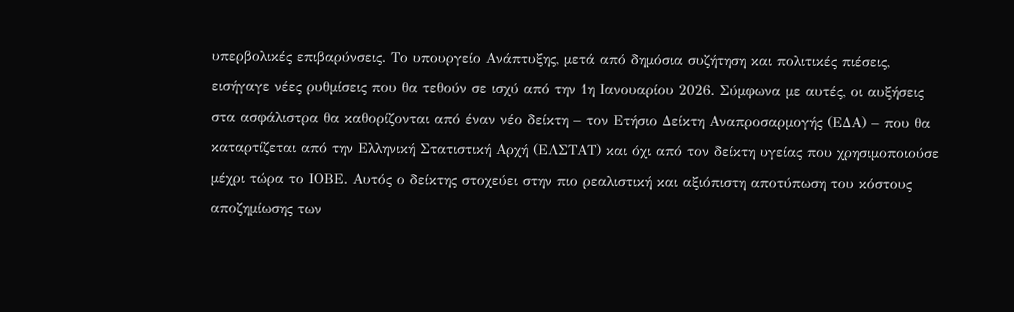υπερβολικές επιβαρύνσεις. Το υπουργείο Ανάπτυξης, μετά από δημόσια συζήτηση και πολιτικές πιέσεις, εισήγαγε νέες ρυθμίσεις που θα τεθούν σε ισχύ από την 1η Ιανουαρίου 2026. Σύμφωνα με αυτές, οι αυξήσεις στα ασφάλιστρα θα καθορίζονται από έναν νέο δείκτη – τον Ετήσιο Δείκτη Αναπροσαρμογής (ΕΔΑ) – που θα καταρτίζεται από την Ελληνική Στατιστική Αρχή (ΕΛΣΤΑΤ) και όχι από τον δείκτη υγείας που χρησιμοποιούσε μέχρι τώρα το ΙΟΒΕ. Αυτός ο δείκτης στοχεύει στην πιο ρεαλιστική και αξιόπιστη αποτύπωση του κόστους αποζημίωσης των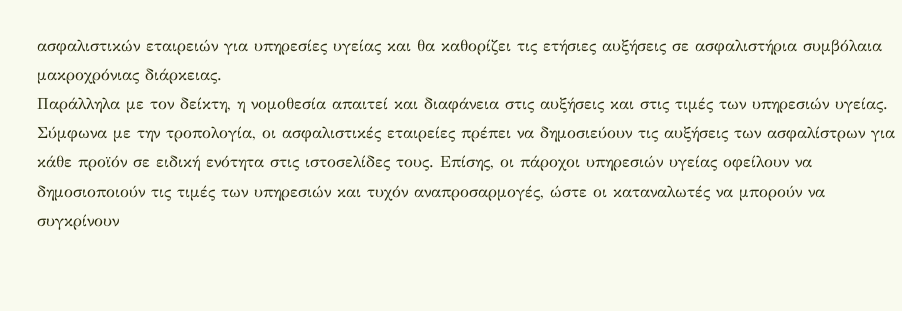ασφαλιστικών εταιρειών για υπηρεσίες υγείας και θα καθορίζει τις ετήσιες αυξήσεις σε ασφαλιστήρια συμβόλαια μακροχρόνιας διάρκειας.
Παράλληλα με τον δείκτη, η νομοθεσία απαιτεί και διαφάνεια στις αυξήσεις και στις τιμές των υπηρεσιών υγείας. Σύμφωνα με την τροπολογία, οι ασφαλιστικές εταιρείες πρέπει να δημοσιεύουν τις αυξήσεις των ασφαλίστρων για κάθε προϊόν σε ειδική ενότητα στις ιστοσελίδες τους. Επίσης, οι πάροχοι υπηρεσιών υγείας οφείλουν να δημοσιοποιούν τις τιμές των υπηρεσιών και τυχόν αναπροσαρμογές, ώστε οι καταναλωτές να μπορούν να συγκρίνουν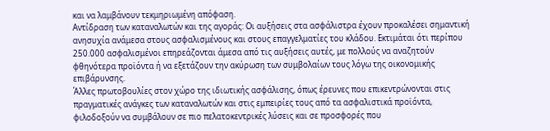και να λαμβάνουν τεκμηριωμένη απόφαση.
Αντίδραση των καταναλωτών και της αγοράς: Οι αυξήσεις στα ασφάλιστρα έχουν προκαλέσει σημαντική ανησυχία ανάμεσα στους ασφαλισμένους και στους επαγγελματίες του κλάδου. Εκτιμάται ότι περίπου 250.000 ασφαλισμένοι επηρεάζονται άμεσα από τις αυξήσεις αυτές, με πολλούς να αναζητούν φθηνότερα προϊόντα ή να εξετάζουν την ακύρωση των συμβολαίων τους λόγω της οικονομικής επιβάρυνσης.
Άλλες πρωτοβουλίες στον χώρο της ιδιωτικής ασφάλισης, όπως έρευνες που επικεντρώνονται στις πραγματικές ανάγκες των καταναλωτών και στις εμπειρίες τους από τα ασφαλιστικά προϊόντα, φιλοδοξούν να συμβάλουν σε πιο πελατοκεντρικές λύσεις και σε προσφορές που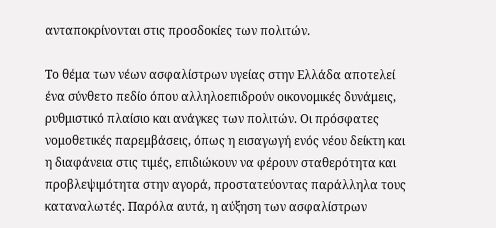ανταποκρίνονται στις προσδοκίες των πολιτών.

Το θέμα των νέων ασφαλίστρων υγείας στην Ελλάδα αποτελεί ένα σύνθετο πεδίο όπου αλληλοεπιδρούν οικονομικές δυνάμεις, ρυθμιστικό πλαίσιο και ανάγκες των πολιτών. Οι πρόσφατες νομοθετικές παρεμβάσεις, όπως η εισαγωγή ενός νέου δείκτη και η διαφάνεια στις τιμές, επιδιώκουν να φέρουν σταθερότητα και προβλεψιμότητα στην αγορά, προστατεύοντας παράλληλα τους καταναλωτές. Παρόλα αυτά, η αύξηση των ασφαλίστρων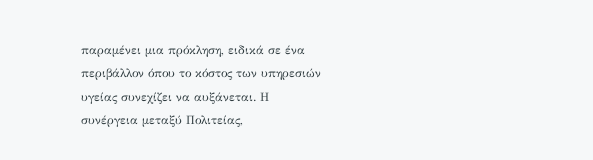παραμένει μια πρόκληση, ειδικά σε ένα περιβάλλον όπου το κόστος των υπηρεσιών υγείας συνεχίζει να αυξάνεται. Η συνέργεια μεταξύ Πολιτείας,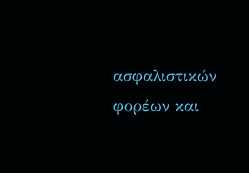ασφαλιστικών φορέων και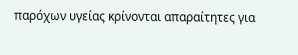παρόχων υγείας κρίνονται απαραίτητες για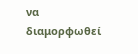να διαμορφωθεί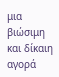μια βιώσιμη και δίκαιη αγορά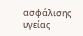ασφάλισης υγείας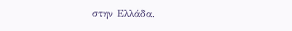στην Ελλάδα.